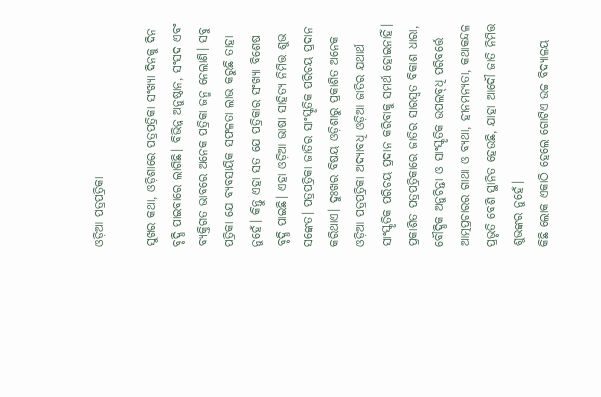ଓଡ଼ିଆ ପତ୍ରପତ୍ରିକା

ସୁଖର କଥା, ଓଡ଼ିଶାରେ ପତ୍ରପତ୍ରିକା ସଂଖ୍ୟା ଦିନକୁ ଦିନ ବୃଦ୍ଧି ପାଇବାରେ ଲାଗିଛି। ବିଭିନ୍ନ ଅନୁଷ୍ଠାନ, ସଂସଦ ଏବଂ ବ୍ୟକ୍ତିଗତ ଭାବରେ ଅନେକ ପତ୍ରିକା ଜନ୍ମ ନେଲାଣି। ସବୁ ପତ୍ରିକା ଯେ ବ୍ୟବସାୟିକ ସଫଳତା ଲାଭ କରୁଛି ତାହା ନୁହେଁ। କିନ୍ତୁ ଏହା ସତ ଯେ ପତ୍ରିକାର ସଂଖ୍ୟା ବିଶେଷ ବୃଦ୍ଧି ପାଇଛି। ଏହା ଓଡ଼ିଆ ଭାଷା ସାହିତ୍ୟ ନିମିତ୍ତ ଶୁଭ ସଙ୍କେତ। ପତ୍ରପତ୍ରିକା ଜାତିର ସାଂସ୍କୃତିକ ପରିଚୟ ପ୍ରଦାନ କରିଥାଏ। ଦୁଃଖର ବିଷୟ ଓଡ଼ିଶାରୁ ପ୍ରକାଶିତ ଅନେକ ଓଡ଼ିଆ ପତ୍ରପତ୍ରିକା ଅଦ୍ୟାବଧି ଓଡ଼ିଆ ଜାତିର ଯଥାର୍ଥ ସାଂସ୍କୃତିକ ପରିଚୟ ପ୍ରଦାନ କରିବାକୁ ସମର୍ଥ ହୋଇନାହିଁ। ପ୍ରକାଶିତ ପତ୍ରପତ୍ରିକାରେ ଜାତିର ସାରସ୍ବତ ବିକାଶ ଧାରା, ବୌଦ୍ଧିକ ଅନୁଚିନ୍ତା ଓ ସାଂସ୍କୃତିକ ଉପଲବ୍‌ଧି ପରିବର୍ତ୍ତେ ଆତ୍ମପ୍ରଚାରର ଗାଥା ଓ ବ୍ୟଥା, ହୀନମନ୍ୟତା, କଥାକନ୍ଦଳ ପ୍ରଭୃତି ବେଶି ସ୍ଥାନିତ ହେଉଛି, ଯାହା ଆଦୌ ଜାତି ନିମିତ୍ତ ଶୁଭଙ୍କର ନୁହେଁ।
କିଛି ଲୋକ ଏକାଠି ହେଲେ ଗୋଟିଏ ଉଚ୍ଚ ବିଦ୍ୟାଳୟ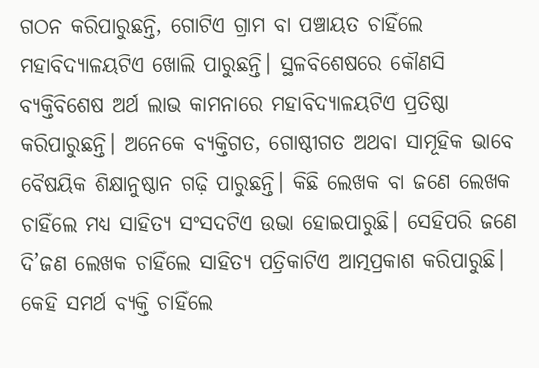ଗଠନ କରିପାରୁଛନ୍ତି, ଗୋଟିଏ ଗ୍ରାମ ବା ପଞ୍ଚାୟତ ଚାହିଁଲେ ମହାବିଦ୍ୟାଳୟଟିଏ ଖୋଲି ପାରୁଛନ୍ତି। ସ୍ଥଳବିଶେଷରେ କୌଣସି ବ୍ୟକ୍ତିବିଶେଷ ଅର୍ଥ ଲାଭ କାମନାରେ ମହାବିଦ୍ୟାଳୟଟିଏ ପ୍ରତିଷ୍ଠା କରିପାରୁଛନ୍ତି। ଅନେକେ ବ୍ୟକ୍ତିଗତ, ଗୋଷ୍ଠୀଗତ ଅଥବା ସାମୂହିକ ଭାବେ ବୈଷୟିକ ଶିକ୍ଷାନୁଷ୍ଠାନ ଗଢ଼ି ପାରୁଛନ୍ତି। କିଛି ଲେଖକ ବା ଜଣେ ଲେଖକ ଚାହିଁଲେ ମଧ୍ୟ ସାହିତ୍ୟ ସଂସଦଟିଏ ଉଭା ହୋଇପାରୁଛି। ସେହିପରି ଜଣେ ଦି’ଜଣ ଲେଖକ ଚାହିଁଲେ ସାହିତ୍ୟ ପତ୍ରିକାଟିଏ ଆତ୍ମପ୍ରକାଶ କରିପାରୁଛି। କେହି ସମର୍ଥ ବ୍ୟକ୍ତି ଚାହିଁଲେ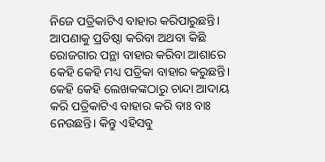ନିଜେ ପତ୍ରିକାଟିଏ ବାହାର କରିପାରୁଛନ୍ତି। ଆପଣାକୁ ପ୍ରତିଷ୍ଠା କରିବା ଅଥବା କିଛି ରୋଜଗାର ପନ୍ଥା ବାହାର କରିବା ଆଶାରେ କେହି କେହି ମଧ୍ୟ ପତ୍ରିକା ବାହାର କରୁଛନ୍ତି। କେହି କେହି ଲେଖକଙ୍କଠାରୁ ଚାନ୍ଦା ଆଦାୟ କରି ପତ୍ରିକାଟିଏ ବାହାର କରି ବାଃ ବାଃ ନେଉଛନ୍ତି। କିନ୍ତୁ ଏହିସବୁ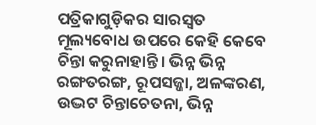ପତ୍ରିକାଗୁଡ଼ିକର ସାରସ୍ବତ ମୂଲ୍ୟବୋଧ ଉପରେ କେହି କେବେ ଚିନ୍ତା କରୁନାହାନ୍ତି। ଭିନ୍ନ ଭିନ୍ନ ରଙ୍ଗତରଙ୍ଗ, ରୂପସଜ୍ଜା, ଅଳଙ୍କରଣ, ଉଦ୍ଭଟ ଚିନ୍ତାଚେତନା, ଭିନ୍ନ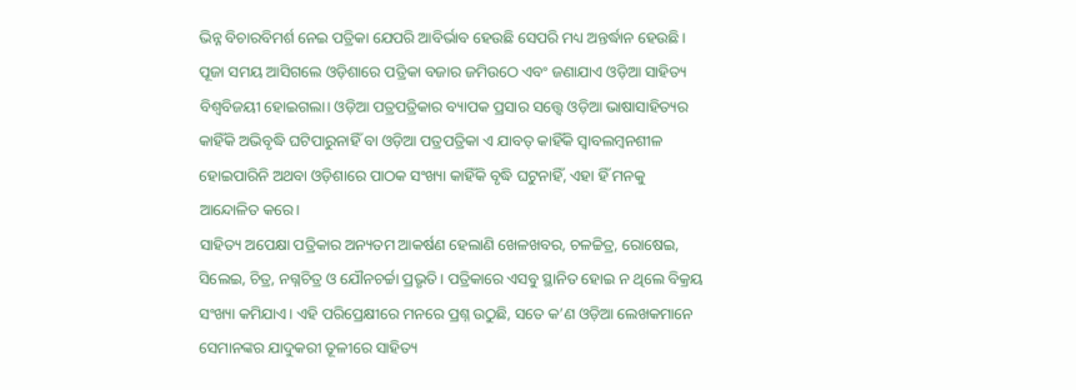ଭିନ୍ନ ବିଚାରବିମର୍ଶ ନେଇ ପତ୍ରିକା ଯେପରି ଆବିର୍ଭାବ ହେଉଛି ସେପରି ମଧ୍ୟ ଅନ୍ତର୍ଦ୍ଧାନ ହେଉଛି। ପୂଜା ସମୟ ଆସିଗଲେ ଓଡ଼ିଶାରେ ପତ୍ରିକା ବଜାର ଜମିଉଠେ ଏବଂ ଜଣାଯାଏ ଓଡ଼ିଆ ସାହିତ୍ୟ ବିଶ୍ୱବିଜୟୀ ହୋଇଗଲା। ଓଡ଼ିଆ ପତ୍ରପତ୍ରିକାର ବ୍ୟାପକ ପ୍ରସାର ସତ୍ତ୍ୱେ ଓଡ଼ିଆ ଭାଷାସାହିତ୍ୟର କାହିଁକି ଅଭିବୃଦ୍ଧି ଘଟିପାରୁନାହିଁ ବା ଓଡ଼ିଆ ପତ୍ରପତ୍ରିକା ଏ ଯାବତ୍‌ କାହିଁକି ସ୍ବାବଲମ୍ବନଶୀଳ ହୋଇପାରିନି ଅଥବା ଓଡ଼ିଶାରେ ପାଠକ ସଂଖ୍ୟା କାହିଁକି ବୃଦ୍ଧି ଘଟୁନାହିଁ, ଏହା ହିଁ ମନକୁ ଆନ୍ଦୋଳିତ କରେ।
ସାହିତ୍ୟ ଅପେକ୍ଷା ପତ୍ରିକାର ଅନ୍ୟତମ ଆକର୍ଷଣ ହେଲାଣି ଖେଳଖବର, ଚଳଚ୍ଚିତ୍ର, ରୋଷେଇ, ସିଲେଇ, ଚିତ୍ର, ନଗ୍ନଚିତ୍ର ଓ ଯୌନଚର୍ଚ୍ଚା ପ୍ରଭୃତି। ପତ୍ରିକାରେ ଏସବୁ ସ୍ଥାନିତ ହୋଇ ନ ଥିଲେ ବିକ୍ରୟ ସଂଖ୍ୟା କମିଯାଏ। ଏହି ପରିପ୍ରେକ୍ଷୀରେ ମନରେ ପ୍ରଶ୍ନ ଉଠୁଛି, ସତେ କ’ଣ ଓଡ଼ିଆ ଲେଖକମାନେ ସେମାନଙ୍କର ଯାଦୁକରୀ ତୂଳୀରେ ସାହିତ୍ୟ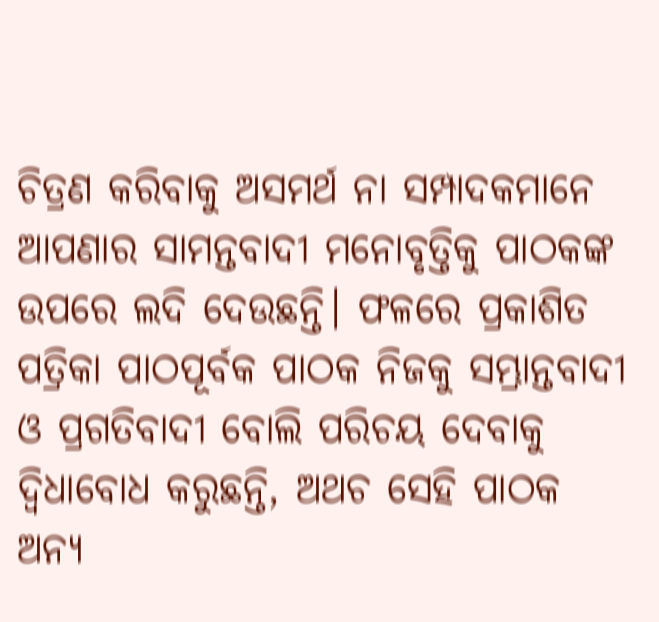ଚିତ୍ରଣ କରିବାକୁ ଅସମର୍ଥ ନା ସମ୍ପାଦକମାନେ ଆପଣାର ସାମନ୍ତବାଦୀ ମନୋବୃତ୍ତିକୁ ପାଠକଙ୍କ ଉପରେ ଲଦି ଦେଉଛନ୍ତି। ଫଳରେ ପ୍ରକାଶିତ ପତ୍ରିକା ପାଠପୂର୍ବକ ପାଠକ ନିଜକୁ ସମ୍ଭ୍ରାନ୍ତବାଦୀ ଓ ପ୍ରଗତିବାଦୀ ବୋଲି ପରିଚୟ ଦେବାକୁ ଦ୍ୱିଧାବୋଧ କରୁଛନ୍ତି, ଅଥଚ ସେହି ପାଠକ ଅନ୍ୟ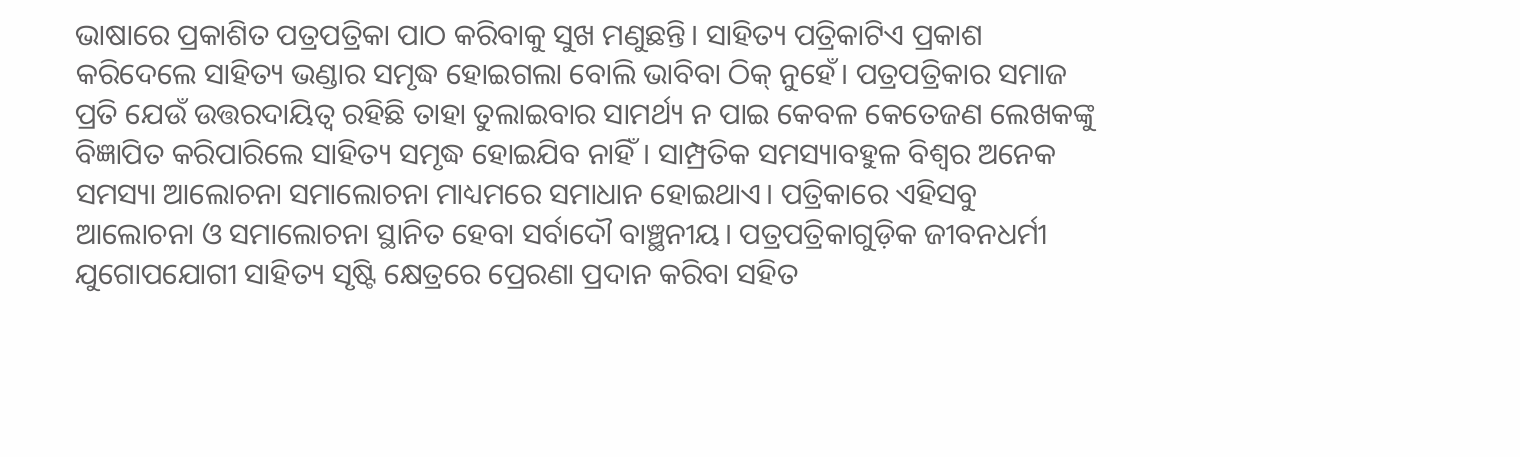ଭାଷାରେ ପ୍ରକାଶିତ ପତ୍ରପତ୍ରିକା ପାଠ କରିବାକୁ ସୁଖ ମଣୁଛନ୍ତି। ସାହିତ୍ୟ ପତ୍ରିକାଟିଏ ପ୍ରକାଶ କରିଦେଲେ ସାହିତ୍ୟ ଭଣ୍ଡାର ସମୃଦ୍ଧ ହୋଇଗଲା ବୋଲି ଭାବିବା ଠିକ୍‌ ନୁହେଁ। ପତ୍ରପତ୍ରିକାର ସମାଜ ପ୍ରତି ଯେଉଁ ଉତ୍ତରଦାୟିତ୍ୱ ରହିଛି ତାହା ତୁଲାଇବାର ସାମର୍ଥ୍ୟ ନ ପାଇ କେବଳ କେତେଜଣ ଲେଖକଙ୍କୁ ବିଜ୍ଞାପିତ କରିପାରିଲେ ସାହିତ୍ୟ ସମୃଦ୍ଧ ହୋଇଯିବ ନାହିଁ। ସାମ୍ପ୍ରତିକ ସମସ୍ୟାବହୁଳ ବିଶ୍ୱର ଅନେକ ସମସ୍ୟା ଆଲୋଚନା ସମାଲୋଚନା ମାଧ୍ୟମରେ ସମାଧାନ ହୋଇଥାଏ। ପତ୍ରିକାରେ ଏହିସବୁ ଆଲୋଚନା ଓ ସମାଲୋଚନା ସ୍ଥାନିତ ହେବା ସର୍ବାଦୌ ବାଞ୍ଛନୀୟ। ପତ୍ରପତ୍ରିକାଗୁଡ଼ିକ ଜୀବନଧର୍ମୀ ଯୁଗୋପଯୋଗୀ ସାହିତ୍ୟ ସୃଷ୍ଟି କ୍ଷେତ୍ରରେ ପ୍ରେରଣା ପ୍ରଦାନ କରିବା ସହିତ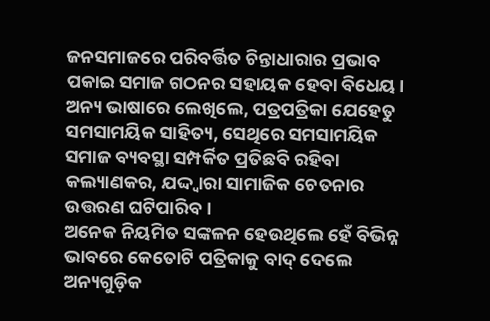ଜନସମାଜରେ ପରିବର୍ତ୍ତିତ ଚିନ୍ତାଧାରାର ପ୍ରଭାବ ପକାଇ ସମାଜ ଗଠନର ସହାୟକ ହେବା ବିଧେୟ। ଅନ୍ୟ ଭାଷାରେ ଲେଖିଲେ, ପତ୍ରପତ୍ରିକା ଯେହେତୁ ସମସାମୟିକ ସାହିତ୍ୟ, ସେଥିରେ ସମସାମୟିକ ସମାଜ ବ୍ୟବସ୍ଥା ସମ୍ପର୍କିତ ପ୍ରତିଛବି ରହିବା କଲ୍ୟାଣକର, ଯଦ୍ଦ୍ବାରା ସାମାଜିକ ଚେତନାର ଉତ୍ତରଣ ଘଟିପାରିବ।
ଅନେକ ନିୟମିତ ସଙ୍କଳନ ହେଉଥିଲେ ହେଁ ବିଭିନ୍ନ ଭାବରେ କେତୋଟି ପତ୍ରିକାକୁ ବାଦ୍‌ ଦେଲେ ଅନ୍ୟଗୁଡ଼ିକ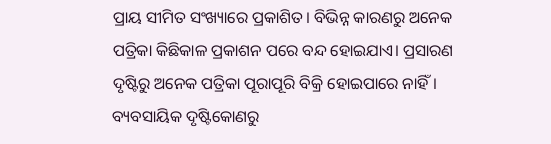ପ୍ରାୟ ସୀମିତ ସଂଖ୍ୟାରେ ପ୍ରକାଶିତ। ବିଭିନ୍ନ କାରଣରୁ ଅନେକ ପତ୍ରିକା କିଛିକାଳ ପ୍ରକାଶନ ପରେ ବନ୍ଦ ହୋଇଯାଏ। ପ୍ରସାରଣ ଦୃଷ୍ଟିରୁ ଅନେକ ପତ୍ରିକା ପୂରାପୂରି ବିକ୍ରି ହୋଇପାରେ ନାହିଁ। ବ୍ୟବସାୟିକ ଦୃଷ୍ଟିକୋଣରୁ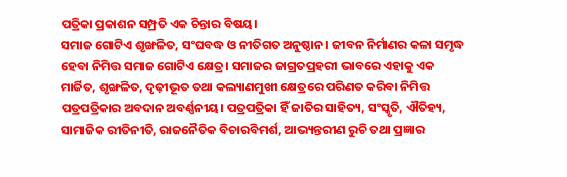ପତ୍ରିକା ପ୍ରକାଶନ ସମ୍ପ୍ରତି ଏକ ଚିନ୍ତାର ବିଷୟ।
ସମାଜ ଗୋଟିଏ ଶୃଙ୍ଖଳିତ, ସଂଘବଦ୍ଧ ଓ ନୀତିଗତ ଅନୁଷ୍ଠାନ। ଜୀବନ ନିର୍ମାଣର କଳା ସମୃଦ୍ଧ ହେବା ନିମିତ୍ତ ସମାଜ ଗୋଟିଏ କ୍ଷେତ୍ର। ସମାଜର ଜାଗ୍ରତପ୍ରହରୀ ଭାବରେ ଏହାକୁ ଏକ ମାର୍ଜିତ, ଶୃଙ୍ଖଳିତ, ଦୃଢ଼ୀଭୂତ ତଥା କଲ୍ୟାଣମୁଖୀ କ୍ଷେତ୍ରରେ ପରିଣତ କରିବା ନିମିତ୍ତ ପତ୍ରପତ୍ରିକାର ଅବଦାନ ଅବର୍ଣ୍ଣନୀୟ। ପତ୍ରପତ୍ରିକା ହିଁ ଜାତିର ସାହିତ୍ୟ, ସଂସ୍କୃତି, ଐତିହ୍ୟ, ସାମାଜିକ ରୀତିନୀତି, ରାଜନୈତିକ ବିଚାରବିମର୍ଶ, ଆଭ୍ୟନ୍ତରୀଣ ରୁଚି ତଥା ପ୍ରଜ୍ଞାର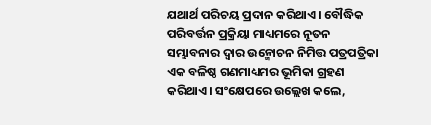ଯଥାର୍ଥ ପରିଚୟ ପ୍ରଦାନ କରିଥାଏ। ବୌଦ୍ଧିକ ପରିବର୍ତ୍ତନ ପ୍ରକ୍ରିୟା ମାଧ୍ୟମରେ ନୂତନ ସମ୍ଭାବନାର ଦ୍ୱାର ଉନ୍ମୋଚନ ନିମିତ୍ତ ପତ୍ରପତ୍ରିକା ଏକ ବଳିଷ୍ଠ ଗଣମାଧ୍ୟମର ଭୂମିକା ଗ୍ରହଣ କରିଥାଏ। ସଂକ୍ଷେପରେ ଉଲ୍ଲେଖ କଲେ,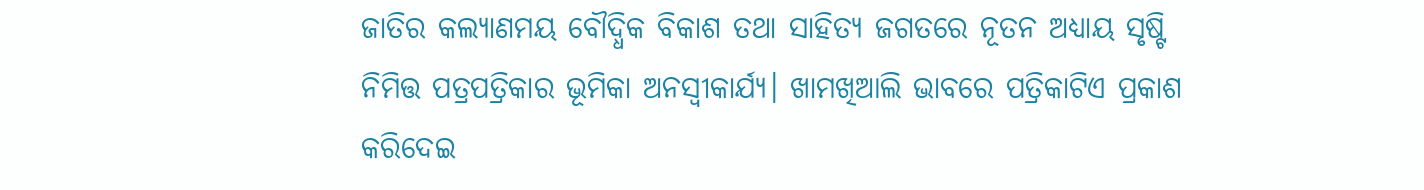ଜାତିର କଲ୍ୟାଣମୟ ବୌଦ୍ଧିକ ବିକାଶ ତଥା ସାହିତ୍ୟ ଜଗତରେ ନୂତନ ଅଧ୍ୟାୟ ସୃଷ୍ଟି ନିମିତ୍ତ ପତ୍ରପତ୍ରିକାର ଭୂମିକା ଅନସ୍ବୀକାର୍ଯ୍ୟ। ଖାମଖିଆଲି ଭାବରେ ପତ୍ରିକାଟିଏ ପ୍ରକାଶ କରିଦେଇ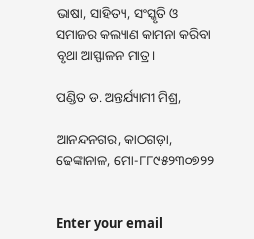ଭାଷା, ସାହିତ୍ୟ, ସଂସ୍କୃତି ଓ ସମାଜର କଲ୍ୟାଣ କାମନା କରିବା ବୃଥା ଆସ୍ଫାଳନ ମାତ୍ର।

ପଣ୍ଡିତ ଡ. ଅନ୍ତର୍ଯ୍ୟାମୀ ମିଶ୍ର,

ଆନନ୍ଦନଗର, କାଠଗଡ଼ା, ଢେଙ୍କାନାଳ, ମୋ-୮୮୯୫୨୩୦୭୨୨


Enter your email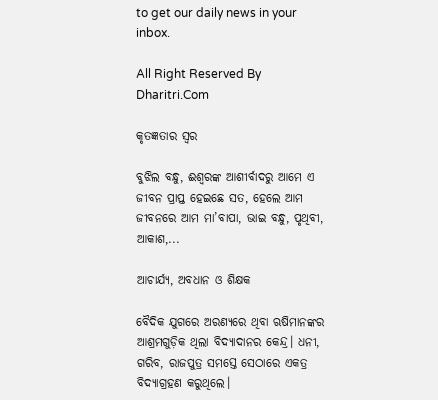to get our daily news in your inbox.

All Right Reserved By Dharitri.Com

କୃତଜ୍ଞତାର ସ୍ବର

ବୁଝିଲ ବନ୍ଧୁ, ଈଶ୍ବରଙ୍କ ଆଶୀର୍ବାଦରୁ ଆମେ ଏ ଜୀବନ ପ୍ରାପ୍ତ ହେଇଛେ ସତ, ହେଲେ ଆମ ଜୀବନରେ ଆମ ମା’ବାପା, ଭାଇ ବନ୍ଧୁ, ପୃଥିବୀ, ଆକାଶ,...

ଆଚାର୍ଯ୍ୟ, ଅବଧାନ ଓ ଶିକ୍ଷକ

ବୈଦିକ ଯୁଗରେ ଅରଣ୍ୟରେ ଥିବା ଋଷିମାନଙ୍କର ଆଶ୍ରମଗୁଡ଼ିକ ଥିଲା ବିଦ୍ୟାଦାନର କେନ୍ଦ୍ର। ଧନୀ, ଗରିବ, ରାଜପୁତ୍ର ସମସ୍ତେ ସେଠାରେ ଏକତ୍ର ବିଦ୍ୟାଗ୍ରହଣ କରୁଥିଲେ।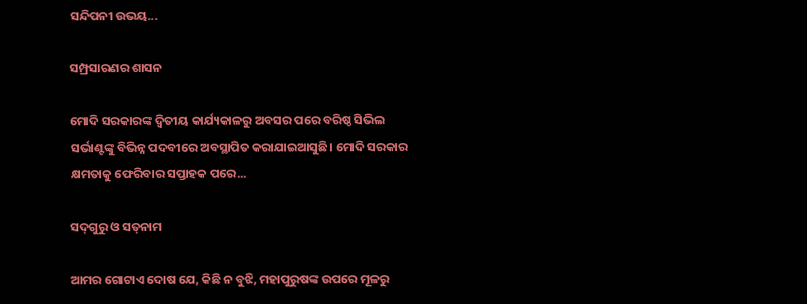ସନ୍ଦିପନୀ ଉଭୟ...

ସମ୍ପ୍ରସାରଣର ଶାସନ

ମୋଦି ସରକାରଙ୍କ ଦ୍ୱିତୀୟ କାର୍ଯ୍ୟକାଳରୁ ଅବସର ପରେ ବରିଷ୍ଠ ସିଭିଲ ସର୍ଭାଣ୍ଟଙ୍କୁ ବିଭିନ୍ନ ପଦବୀରେ ଅବସ୍ଥାପିତ କରାଯାଇଆସୁଛି। ମୋଦି ସରକାର କ୍ଷମତାକୁ ଫେରିବାର ସପ୍ତାହକ ପରେ...

ସଦ୍‌ଗୁରୁ ଓ ସତ୍‌ନାମ

ଆମର ଗୋଟାଏ ଦୋଷ ଯେ, କିଛି ନ ବୁଝି, ମହାପୁରୁଷଙ୍କ ଉପରେ ମୂଳରୁ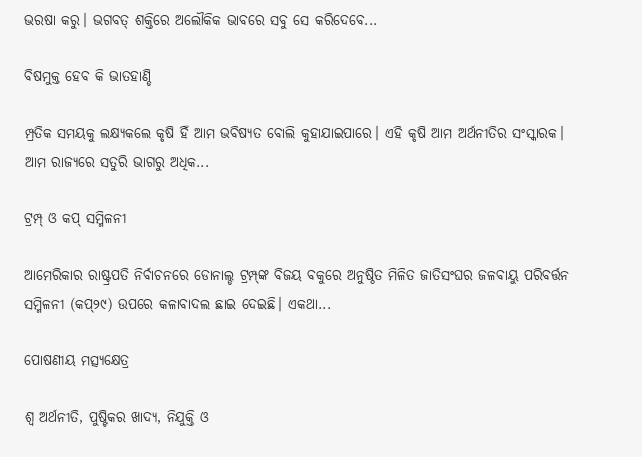ଭରଷା କରୁ। ଭଗବତ୍‌ ଶକ୍ତିରେ ଅଲୌକିକ ଭାବରେ ସବୁ ସେ କରିଦେବେ...

ବିଷମୁକ୍ତ ହେବ କି ଭାତହାଣ୍ଡି

ମ୍ପ୍ରତିକ ସମୟକୁ ଲକ୍ଷ୍ୟକଲେ କୃଷି ହିଁ ଆମ ଭବିଷ୍ୟତ ବୋଲି କୁହାଯାଇପାରେ। ଏହି କୃଷି ଆମ ଅର୍ଥନୀତିର ସଂସ୍କାରକ। ଆମ ରାଜ୍ୟରେ ସତୁରି ଭାଗରୁ ଅଧିକ...

ଟ୍ରମ୍ପ୍‌ ଓ କପ୍‌ ସମ୍ମିଳନୀ

ଆମେରିକାର ରାଷ୍ଟ୍ରପତି ନିର୍ବାଚନରେ ଡୋନାଲ୍ଡ ଟ୍ରମ୍ପ୍‌ଙ୍କ ବିଜୟ ବକୁରେ ଅନୁଷ୍ଠିତ ମିଳିତ ଜାତିସଂଘର ଜଳବାୟୁ ପରିବର୍ତ୍ତନ ସମ୍ମିଳନୀ (କପ୍‌୨୯) ଉପରେ କଳାବାଦଲ ଛାଇ ଦେଇଛି। ଏକଥା...

ପୋଷଣୀୟ ମତ୍ସ୍ୟକ୍ଷେତ୍ର

ଶ୍ୱ ଅର୍ଥନୀତି, ପୁଷ୍ଟିକର ଖାଦ୍ୟ, ନିଯୁକ୍ତି ଓ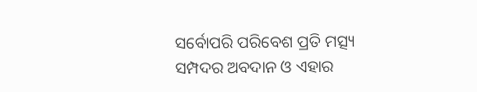ସର୍ବୋପରି ପରିବେଶ ପ୍ରତି ମତ୍ସ୍ୟ ସମ୍ପଦର ଅବଦାନ ଓ ଏହାର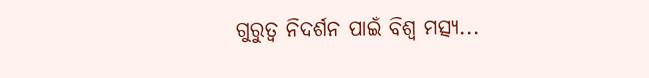ଗୁରୁତ୍ୱ ନିଦର୍ଶନ ପାଇଁ ବିଶ୍ୱ ମତ୍ସ୍ୟ...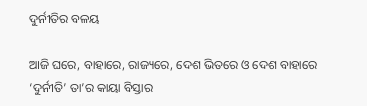ଦୁର୍ନୀତିର ବଳୟ

ଆଜି ଘରେ, ବାହାରେ, ରାଜ୍ୟରେ, ଦେଶ ଭିତରେ ଓ ଦେଶ ବାହାରେ ‘ଦୁର୍ନୀତି’ ତା’ର କାୟା ବିସ୍ତାର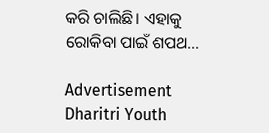କରି ଚାଲିଛି। ଏହାକୁ ରୋକିବା ପାଇଁ ଶପଥ...

Advertisement
Dharitri Youth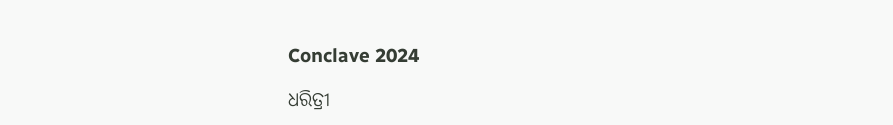Conclave 2024

ଧରିତ୍ରୀ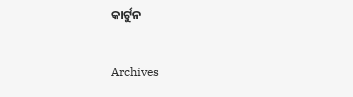କାର୍ଟୁନ

Archives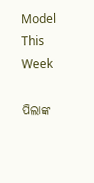Model This Week

ପିଲାଙ୍କ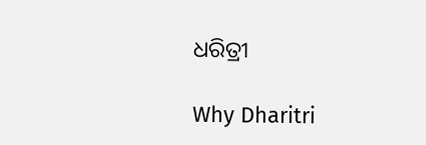ଧରିତ୍ରୀ

Why Dharitri